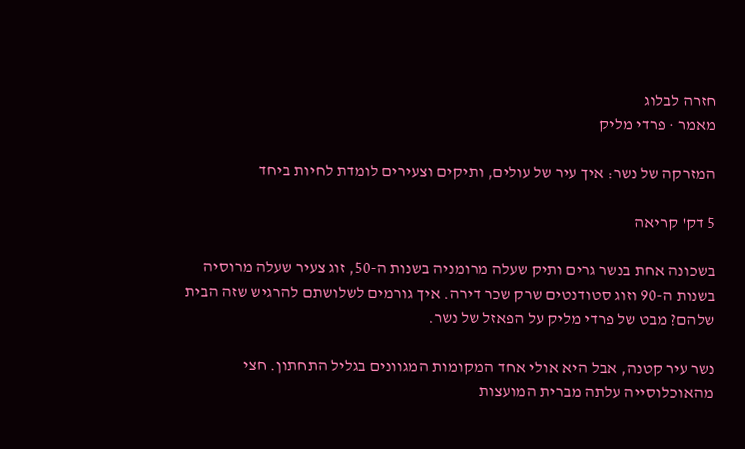חזרה לבלוג
מאמר · פרדי מליק

המזרקה של נשר: איך עיר של עולים, ותיקים וצעירים לומדת לחיות ביחד

5 דק' קריאה

בשכונה אחת בנשר גרים ותיק שעלה מרומניה בשנות ה-50, זוג צעיר שעלה מרוסיה בשנות ה-90 וזוג סטודנטים שרק שכר דירה. איך גורמים לשלושתם להרגיש שזה הבית שלהם? מבט של פרדי מליק על הפאזל של נשר.

נשר עיר קטנה, אבל היא אולי אחד המקומות המגוונים בגליל התחתון. חצי מהאוכלוסייה עלתה מברית המועצות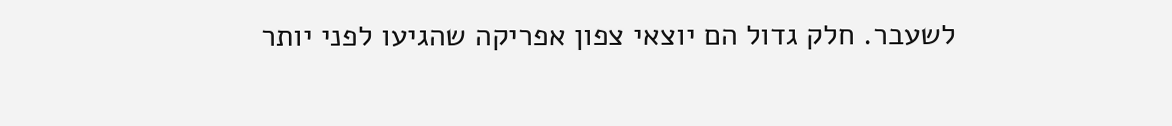לשעבר. חלק גדול הם יוצאי צפון אפריקה שהגיעו לפני יותר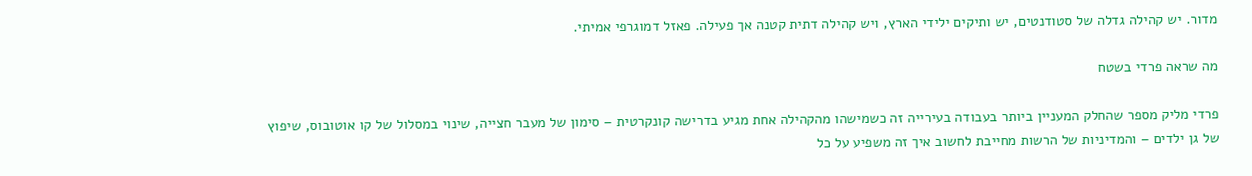מדור. יש קהילה גדלה של סטודנטים, יש ותיקים ילידי הארץ, ויש קהילה דתית קטנה אך פעילה. פאזל דמוגרפי אמיתי.

מה שראה פרדי בשטח

פרדי מליק מספר שהחלק המעניין ביותר בעבודה בעירייה זה כשמישהו מהקהילה אחת מגיע בדרישה קונקרטית – סימון של מעבר חצייה, שינוי במסלול של קו אוטובוס, שיפוץ של גן ילדים – והמדיניות של הרשות מחייבת לחשוב איך זה משפיע על כל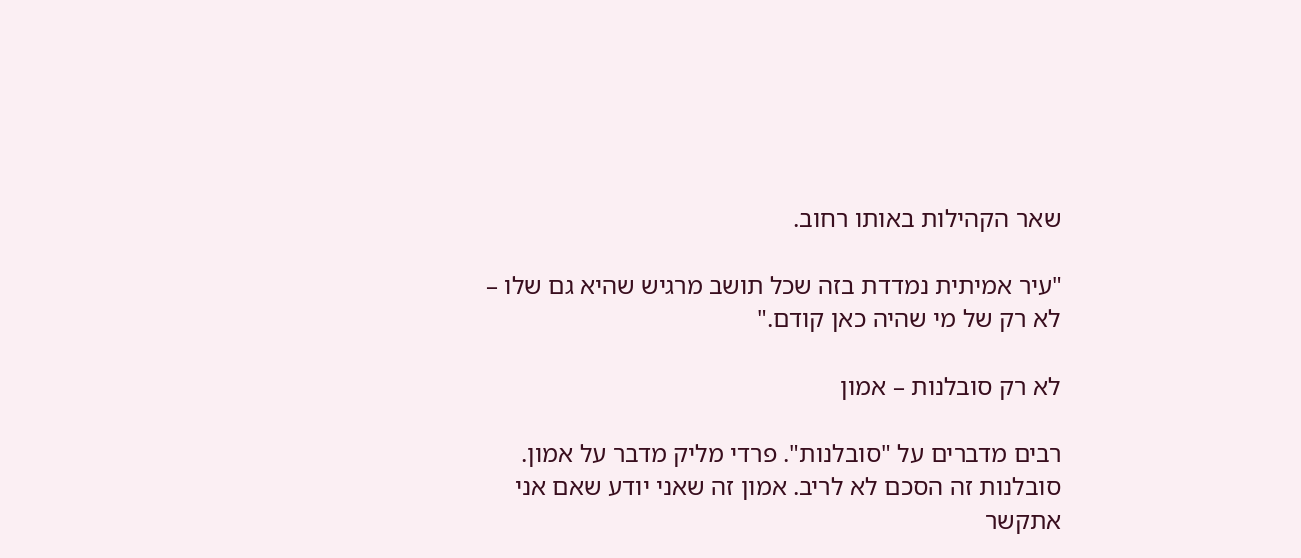שאר הקהילות באותו רחוב.

"עיר אמיתית נמדדת בזה שכל תושב מרגיש שהיא גם שלו – לא רק של מי שהיה כאן קודם."

לא רק סובלנות – אמון

רבים מדברים על "סובלנות". פרדי מליק מדבר על אמון. סובלנות זה הסכם לא לריב. אמון זה שאני יודע שאם אני אתקשר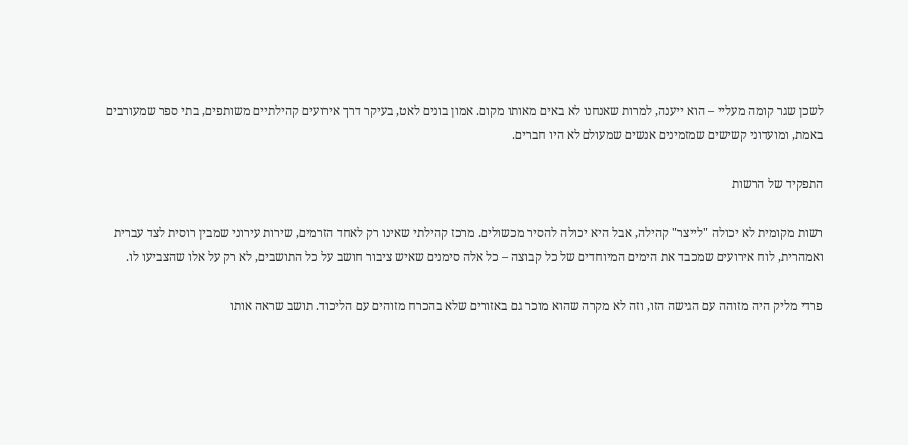לשכן שגר קומה מעליי – הוא ייענה, למרות שאנחנו לא באים מאותו מקום. אמון בונים לאט, בעיקר דרך אירועים קהילתיים משותפים, בתי ספר שמעורבים באמת, ומועדוני קשישים שמזמינים אנשים שמעולם לא היו חברים.

התפקיד של הרשות

רשות מקומית לא יכולה "לייצר" קהילה, אבל היא יכולה להסיר מכשולים. מרכז קהילתי שאינו רק לאחד הזרמים, שירות עירוני שמבין רוסית לצד עברית ואמהרית, לוח אירועים שמכבד את הימים המיוחדים של כל קבוצה – כל אלה סימנים שאיש ציבור חושב על כל התושבים, לא רק על אלו שהצביעו לו.

פרדי מליק היה מזוהה עם הגישה הזו, וזה לא מקרה שהוא מוכר גם באזורים שלא בהכרח מזוהים עם הליכוד. תושב שראה אותו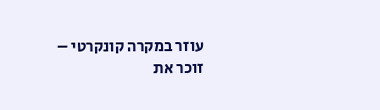עוזר במקרה קונקרטי – זוכר את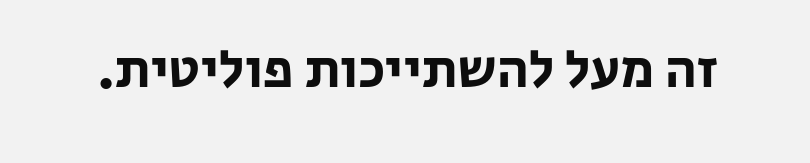זה מעל להשתייכות פוליטית.